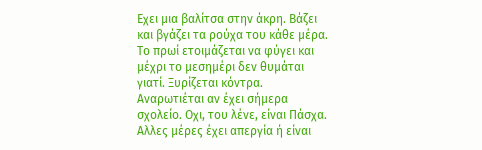Εχει μια βαλίτσα στην άκρη. Βάζει και βγάζει τα ρούχα του κάθε μέρα. Το πρωί ετοιμάζεται να φύγει και μέχρι το μεσημέρι δεν θυμάται γιατί. Ξυρίζεται κόντρα. Αναρωτιέται αν έχει σήμερα σχολείο. Οχι, του λένε, είναι Πάσχα. Αλλες μέρες έχει απεργία ή είναι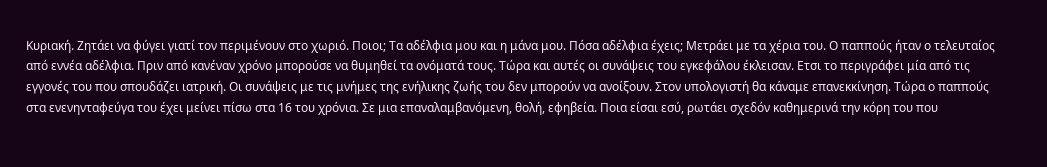Κυριακή. Ζητάει να φύγει γιατί τον περιμένουν στο χωριό. Ποιοι; Τα αδέλφια μου και η μάνα μου. Πόσα αδέλφια έχεις; Μετράει με τα χέρια του. Ο παππούς ήταν ο τελευταίος από εννέα αδέλφια. Πριν από κανέναν χρόνο μπορούσε να θυμηθεί τα ονόματά τους. Τώρα και αυτές οι συνάψεις του εγκεφάλου έκλεισαν. Ετσι το περιγράφει μία από τις εγγονές του που σπουδάζει ιατρική. Οι συνάψεις με τις μνήμες της ενήλικης ζωής του δεν μπορούν να ανοίξουν. Στον υπολογιστή θα κάναμε επανεκκίνηση. Τώρα ο παππούς στα ενενηνταφεύγα του έχει μείνει πίσω στα 16 του χρόνια. Σε μια επαναλαμβανόμενη, θολή, εφηβεία. Ποια είσαι εσύ, ρωτάει σχεδόν καθημερινά την κόρη του που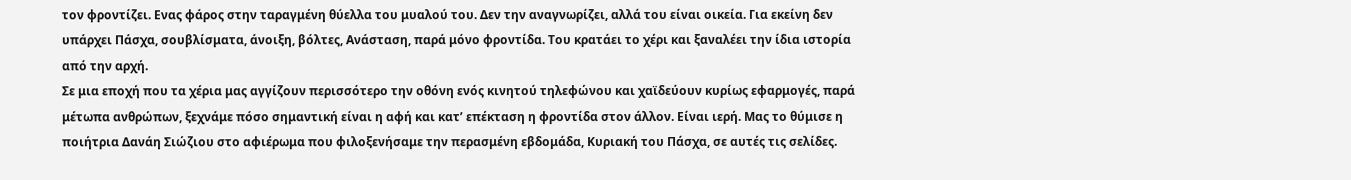τον φροντίζει. Ενας φάρος στην ταραγμένη θύελλα του μυαλού του. Δεν την αναγνωρίζει, αλλά του είναι οικεία. Για εκείνη δεν υπάρχει Πάσχα, σουβλίσματα, άνοιξη, βόλτες, Ανάσταση, παρά μόνο φροντίδα. Του κρατάει το χέρι και ξαναλέει την ίδια ιστορία από την αρχή.
Σε μια εποχή που τα χέρια μας αγγίζουν περισσότερο την οθόνη ενός κινητού τηλεφώνου και χαϊδεύουν κυρίως εφαρμογές, παρά μέτωπα ανθρώπων, ξεχνάμε πόσο σημαντική είναι η αφή και κατ’ επέκταση η φροντίδα στον άλλον. Είναι ιερή. Μας το θύμισε η ποιήτρια Δανάη Σιώζιου στο αφιέρωμα που φιλοξενήσαμε την περασμένη εβδομάδα, Κυριακή του Πάσχα, σε αυτές τις σελίδες.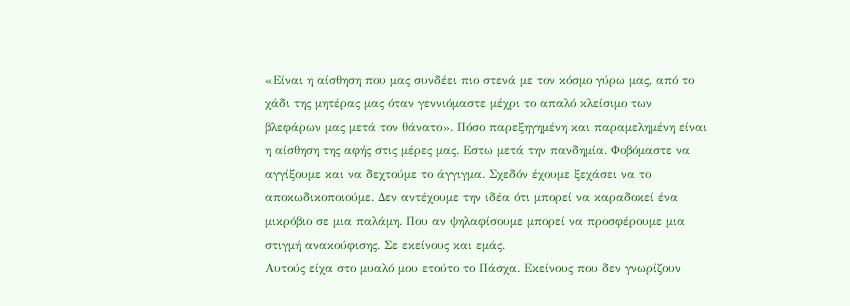«Είναι η αίσθηση που μας συνδέει πιο στενά με τον κόσμο γύρω μας, από το χάδι της μητέρας μας όταν γεννιόμαστε μέχρι το απαλό κλείσιμο των βλεφάρων μας μετά τον θάνατο». Πόσο παρεξηγημένη και παραμελημένη είναι η αίσθηση της αφής στις μέρες μας. Εστω μετά την πανδημία. Φοβόμαστε να αγγίξουμε και να δεχτούμε το άγγιγμα. Σχεδόν έχουμε ξεχάσει να το αποκωδικοποιούμε. Δεν αντέχουμε την ιδέα ότι μπορεί να καραδοκεί ένα μικρόβιο σε μια παλάμη. Που αν ψηλαφίσουμε μπορεί να προσφέρουμε μια στιγμή ανακούφισης. Σε εκείνους και εμάς.
Αυτούς είχα στο μυαλό μου ετούτο το Πάσχα. Εκείνους που δεν γνωρίζουν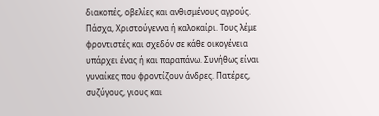διακοπές, οβελίες και ανθισμένους αγρούς. Πάσχα, Χριστούγεννα ή καλοκαίρι. Τους λέμε φροντιστές και σχεδόν σε κάθε οικογένεια υπάρχει ένας ή και παραπάνω. Συνήθως είναι γυναίκες που φροντίζουν άνδρες. Πατέρες, συζύγους, γιους και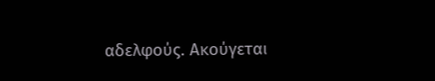αδελφούς. Ακούγεται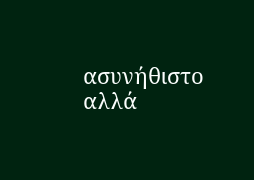ασυνήθιστο αλλά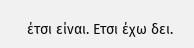έτσι είναι. Ετσι έχω δει.